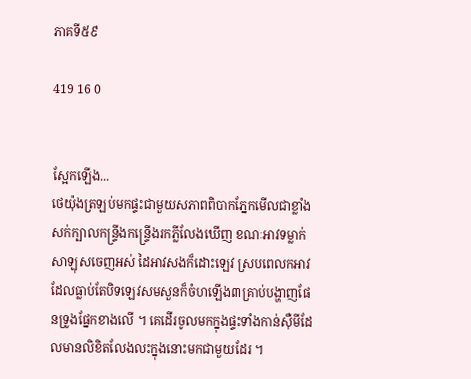ភាគទី៥៩

419 16 0


ស្អែកឡើង...
ថេយ៉ុងត្រឡប់មកផ្ទះជាមួយសភាពពិបាកភ្នែកមើលជាខ្លាំង សក់ក្បាលកន្រ្ទីងកន្រ្ទើងរកភ្លីលែងឃើញ ខណៈអាវទម្លាក់សាឡុសចេញអស់ ដៃអាវសងក៏ដោះឡេវ ស្របពេលកអាវដែលធ្លាប់តែបិទឡេវសមសួនក៏ចំហឡើង៣គ្រាប់បង្ហាញផែនទ្រូងផ្នែកខាងលើ ។ គេដើរចូលមកក្នុងផ្ទះទាំងកាន់ស៊ឺមីដែលមានលិខិតលែងលះក្នុងនោះមកជាមួយដែរ ។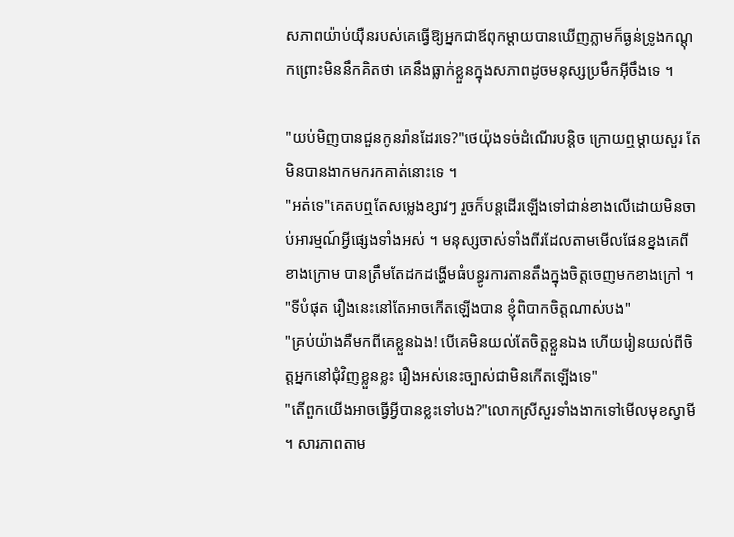សភាពយ៉ាប់យ៉ឺនរបស់គេធ្វើឱ្យអ្នកជាឪពុកម្ដាយបានឃើញភ្លាមក៏ធ្ងន់ទ្រូងកណ្ដុកព្រោះមិននឹកគិតថា គេនឹងធ្លាក់ខ្លួនក្នុងសភាពដូចមនុស្សប្រមឹកអ៊ីចឹងទេ ។

"យប់មិញបានជួនកូនរ៉ានដែរទេ?"ថេយ៉ុងទច់ដំណើរបន្ដិច ក្រោយឮម្ដាយសួរ តែមិនបានងាកមករកគាត់នោះទេ ។
"អត់ទេ"គេតបឮតែសម្លេងខ្សាវៗ រួចក៏បន្តដើរឡើងទៅជាន់ខាងលើដោយមិនចាប់អារម្មណ៍អ្វីផ្សេងទាំងអស់ ។ មនុស្សចាស់ទាំងពីរដែលតាមមើលផែនខ្នងគេពីខាងក្រោម បានត្រឹមតែដកដង្ហើមធំបន្ធូរការតានតឹងក្នុងចិត្តចេញមកខាងក្រៅ ។
"ទីបំផុត រឿងនេះនៅតែអាចកើតឡើងបាន ខ្ញុំពិបាកចិត្តណាស់បង"
"គ្រប់យ៉ាងគឺមកពីគេខ្លួនឯង! បើគេមិនយល់តែចិត្តខ្លួនឯង ហើយរៀនយល់ពីចិត្តអ្នកនៅជុំវិញខ្លួនខ្លះ រឿងអស់នេះច្បាស់ជាមិនកើតឡើងទេ"
"តើពួកយើងអាចធ្វើអ្វីបានខ្លះទៅបង?"លោកស្រីសួរទាំងងាកទៅមើលមុខស្វាមី ។ សារភាពតាម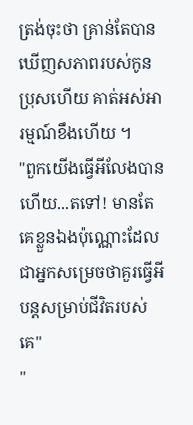ត្រង់ចុះថា គ្រាន់តែបានឃើញសភាពរបស់កូនប្រុសហើយ គាត់អស់អារម្មណ៍ខឹងហើយ ។
"ពួកយើងធ្វើអីលែងបានហើយ...តទៅ! មានតែគេខ្លួនឯងប៉ុណ្ណោះដែលជាអ្នកសម្រេចថាគួរធ្វើអីបន្តសម្រាប់ជីវិតរបស់គេ"
"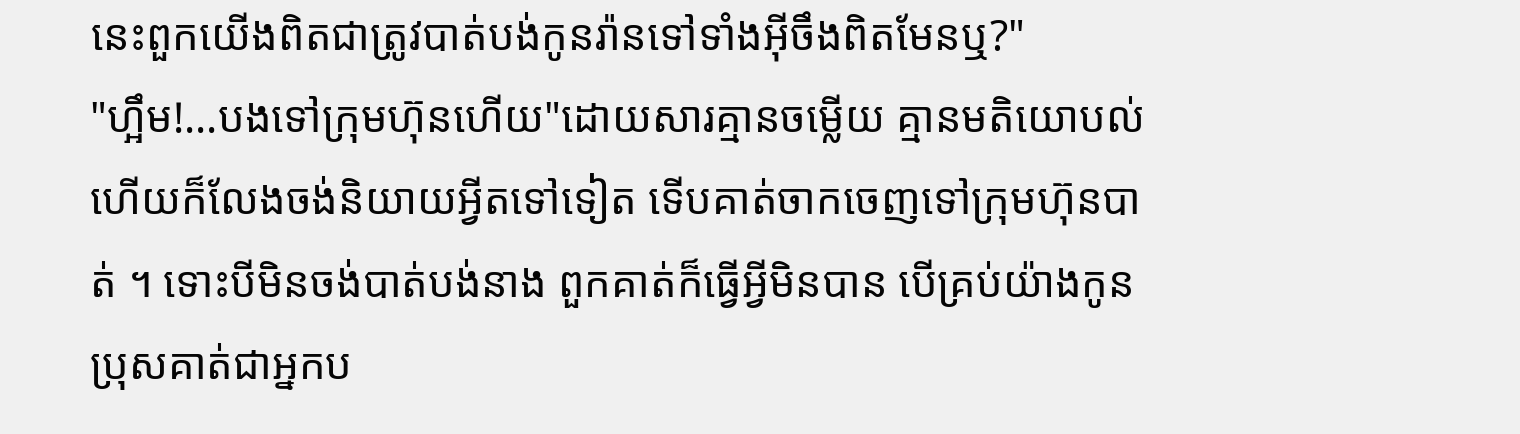នេះពួកយើងពិតជាត្រូវបាត់បង់កូនរ៉ានទៅទាំងអ៊ីចឹងពិតមែនឬ?"
"ហ្អឹម!...បងទៅក្រុមហ៊ុនហើយ"ដោយសារគ្មានចម្លើយ គ្មានមតិយោបល់ ហើយក៏លែងចង់និយាយអ្វីតទៅទៀត ទើបគាត់ចាកចេញទៅក្រុមហ៊ុនបាត់ ។ ទោះបីមិនចង់បាត់បង់នាង ពួកគាត់ក៏ធ្វើអ្វីមិនបាន បើគ្រប់យ៉ាងកូនប្រុសគាត់ជាអ្នកប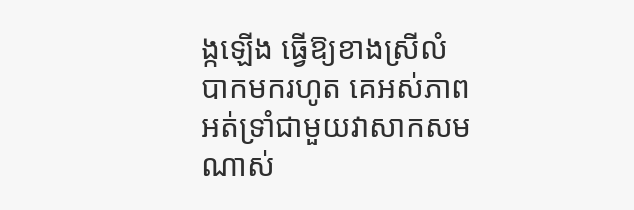ង្កឡើង ធ្វើឱ្យខាងស្រីលំបាកមករហូត គេអស់ភាពអត់ទ្រាំជាមួយវាសាកសមណាស់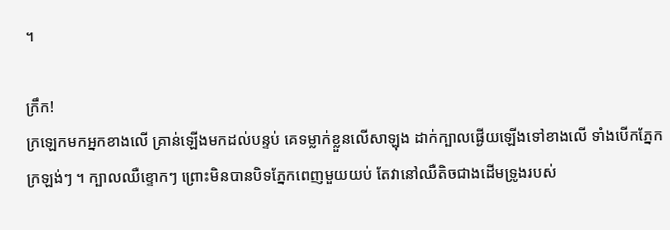។

ក្រឹក!
ក្រឡេកមកអ្នកខាងលើ គ្រាន់ឡើងមកដល់បន្ទប់ គេទម្លាក់ខ្លួនលើសាឡុង ដាក់ក្បាលផ្ងើយឡើងទៅខាងលើ ទាំងបើកភ្នែកក្រឡង់ៗ ។ ក្បាលឈឺខ្ទោកៗ ព្រោះមិនបានបិទភ្នែកពេញមួយយប់ តែវានៅឈឺតិចជាងដើមទ្រូងរបស់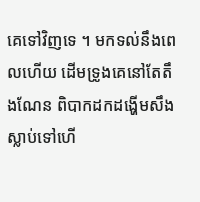គេទៅវិញទេ ។ មកទល់នឹងពេលហើយ ដើមទ្រូងគេនៅតែតឹងណែន ពិបាកដកដង្ហើមសឹងស្លាប់ទៅហើ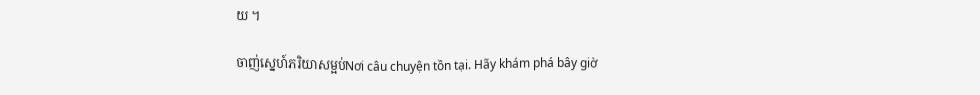យ ។

ចាញ់ស្នេហ៍ភរិយាសម្អប់Nơi câu chuyện tồn tại. Hãy khám phá bây giờ